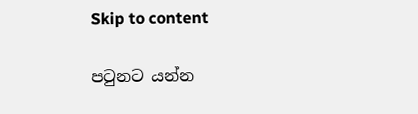Skip to content

පටුනට යන්න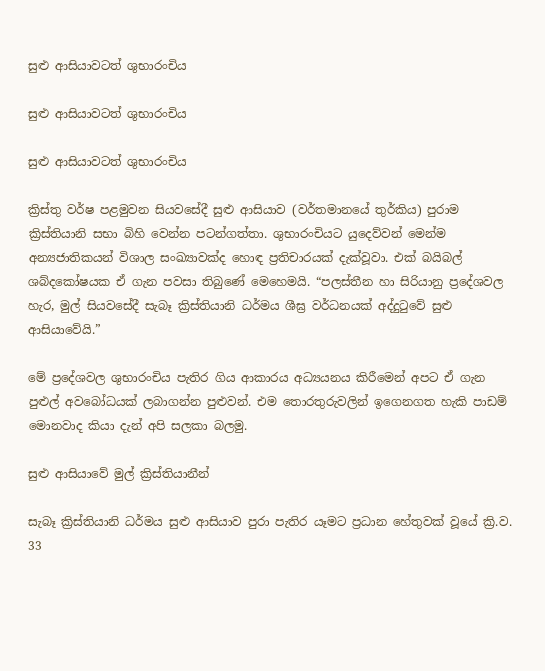සුළු ආසියාවටත් ශුභාරංචිය

සුළු ආසියාවටත් ශුභාරංචිය

සුළු ආසියාවටත් ශුභාරංචිය

ක්‍රිස්තු වර්ෂ පළමුවන සියවසේදී සුළු ආසියාව (වර්තමානයේ තුර්කිය) පුරාම ක්‍රිස්තියානි සභා බිහි වෙන්න පටන්ගත්තා. ශුභාරංචියට යුදෙව්වන් මෙන්ම අන්‍යජාතිකයන් විශාල සංඛ්‍යාවක්ද හොඳ ප්‍රතිචාරයක් දැක්වූවා. එක් බයිබල් ශබ්දකෝෂයක ඒ ගැන පවසා තිබුණේ මෙහෙමයි. “පලස්තීන හා සිරියානු ප්‍රදේශවල හැර, මුල් සියවසේදී සැබෑ ක්‍රිස්තියානි ධර්මය ශීඝ්‍ර වර්ධනයක් අද්දුටුවේ සුළු ආසියාවේයි.”

මේ ප්‍රදේශවල ශුභාරංචිය පැතිර ගිය ආකාරය අධ්‍යයනය කිරීමෙන් අපට ඒ ගැන පුළුල් අවබෝධයක් ලබාගන්න පුළුවන්. එම තොරතුරුවලින් ඉගෙනගත හැකි පාඩම් මොනවාද කියා දැන් අපි සලකා බලමු.

සුළු ආසියාවේ මුල් ක්‍රිස්තියානීන්

සැබෑ ක්‍රිස්තියානි ධර්මය සුළු ආසියාව පුරා පැතිර යෑමට ප්‍රධාන හේතුවක් වූයේ ක්‍රි.ව. 33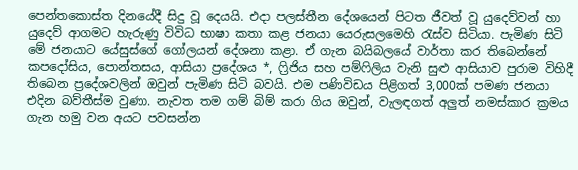පෙන්තකොස්ත දිනයේදී සිදු වූ දෙයයි. එදා පලස්තීන දේශයෙන් පිටත ජීවත් වූ යුදෙව්වන් හා යුදෙව් ආගමට හැරුණු විවිධ භාෂා කතා කළ ජනයා යෙරුසලමෙහි රැස්ව සිටියා. පැමිණ සිටි මේ ජනයාට යේසුස්ගේ ගෝලයන් දේශනා කළා. ඒ ගැන බයිබලයේ වාර්තා කර තිබෙන්නේ කපදෝසිය, පොන්තසය, ආසියා ප්‍රදේශය *, ෆ්‍රිජිය සහ පම්ෆිලිය වැනි සුළු ආසියාව පුරාම විහිදී තිබෙන ප්‍රදේශවලින් ඔවුන් පැමිණ සිටි බවයි. එම පණිවිඩය පිළිගත් 3,000ක් පමණ ජනයා එදින බව්තීස්ම වුණා. නැවත තම ගම් බිම් කරා ගිය ඔවුන්, වැලඳගත් අලුත් නමස්කාර ක්‍රමය ගැන හමු වන අයට පවසන්න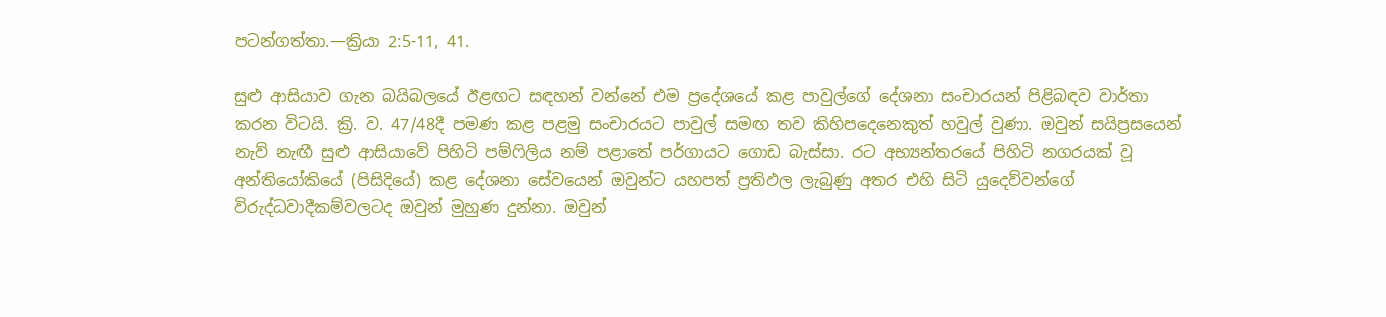පටන්ගත්තා.—ක්‍රියා 2:5-11, 41.

සුළු ආසියාව ගැන බයිබලයේ ඊළඟට සඳහන් වන්නේ එම ප්‍රදේශයේ කළ පාවුල්ගේ දේශනා සංචාරයන් පිළිබඳව වාර්තා කරන විටයි. ක්‍රි. ව. 47/48දී පමණ කළ පළමු සංචාරයට පාවුල් සමඟ තව කිහිපදෙනෙකුත් හවුල් වුණා. ඔවුන් සයිප්‍රසයෙන් නැව් නැඟී සුළු ආසියාවේ පිහිටි පම්ෆිලිය නම් පළාතේ පර්ගායට ගොඩ බැස්සා. රට අභ්‍යන්තරයේ පිහිටි නගරයක් වූ අන්තියෝකියේ (පිසිදියේ) කළ දේශනා සේවයෙන් ඔවුන්ට යහපත් ප්‍රතිඵල ලැබුණු අතර එහි සිටි යුදෙව්වන්ගේ විරුද්ධවාදීකම්වලටද ඔවුන් මුහුණ දුන්නා. ඔවුන්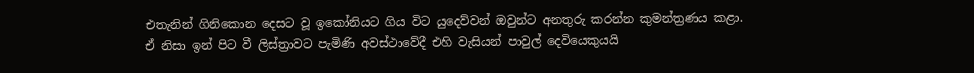එතැනින් ගිනිකොන දෙසට වූ ඉකෝනියට ගිය විට යුදෙව්වන් ඔවුන්ට අනතුරු කරන්න කුමන්ත්‍රණය කළා. ඒ නිසා ඉන් පිට වී ලිස්ත්‍රාවට පැමිණි අවස්ථාවේදී එහි වැසියන් පාවුල් දෙවියෙකුයයි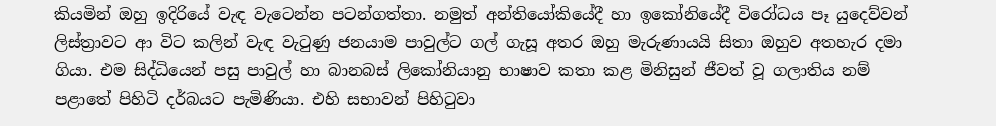කියමින් ඔහු ඉදිරියේ වැඳ වැටෙන්න පටන්ගත්තා. නමුත් අන්තියෝකියේදී හා ඉකෝනියේදී විරෝධය පෑ යුදෙව්වන් ලිස්ත්‍රාවට ආ විට කලින් වැඳ වැටුණු ජනයාම පාවුල්ට ගල් ගැසූ අතර ඔහු මැරුණායයි සිතා ඔහුව අතහැර දමා ගියා. එම සිද්ධියෙන් පසු පාවුල් හා බානබස් ලිකෝනියානු භාෂාව කතා කළ මිනිසුන් ජීවත් වූ ගලාතිය නම් පළාතේ පිහිටි දර්බයට පැමිණියා. එහි සභාවන් පිහිටුවා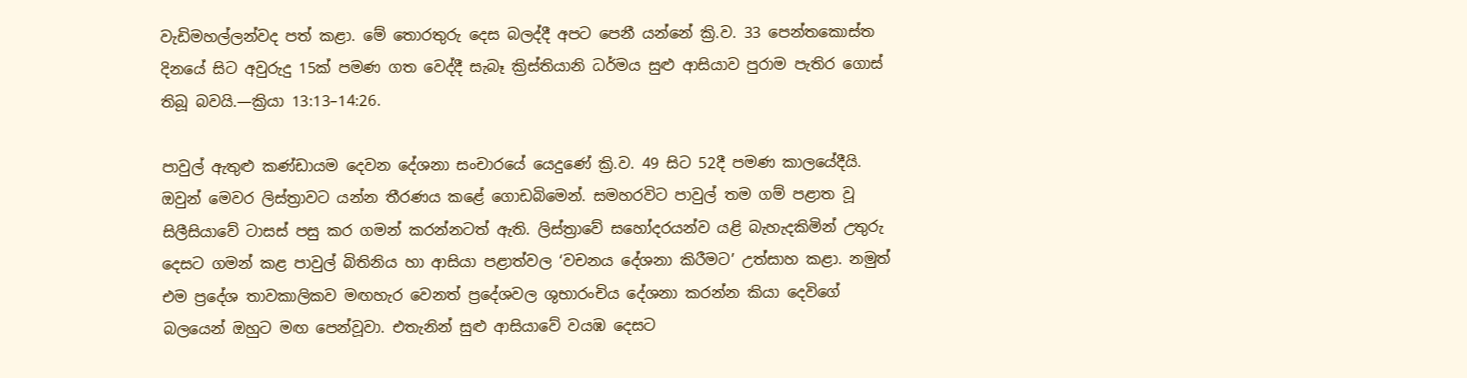වැඩිමහල්ලන්වද පත් කළා. මේ තොරතුරු දෙස බලද්දී අපට පෙනී යන්නේ ක්‍රි.ව. 33 පෙන්තකොස්ත දිනයේ සිට අවුරුදු 15ක් පමණ ගත වෙද්දී සැබෑ ක්‍රිස්තියානි ධර්මය සුළු ආසියාව පුරාම පැතිර ගොස් තිබූ බවයි.—ක්‍රියා 13:13–14:26.

පාවුල් ඇතුළු කණ්ඩායම දෙවන දේශනා සංචාරයේ යෙදුණේ ක්‍රි.ව. 49 සිට 52දී පමණ කාලයේදීයි. ඔවුන් මෙවර ලිස්ත්‍රාවට යන්න තීරණය කළේ ගොඩබිමෙන්. සමහරවිට පාවුල් තම ගම් පළාත වූ සිලීසියාවේ ටාසස් පසු කර ගමන් කරන්නටත් ඇති. ලිස්ත්‍රාවේ සහෝදරයන්ව යළි බැහැදකිමින් උතුරු දෙසට ගමන් කළ පාවුල් බිතිනිය හා ආසියා පළාත්වල ‘වචනය දේශනා කිරීමට’ උත්සාහ කළා. නමුත් එම ප්‍රදේශ තාවකාලිකව මඟහැර වෙනත් ප්‍රදේශවල ශුභාරංචිය දේශනා කරන්න කියා දෙවිගේ බලයෙන් ඔහුට මඟ පෙන්වූවා. එතැනින් සුළු ආසියාවේ වයඹ දෙසට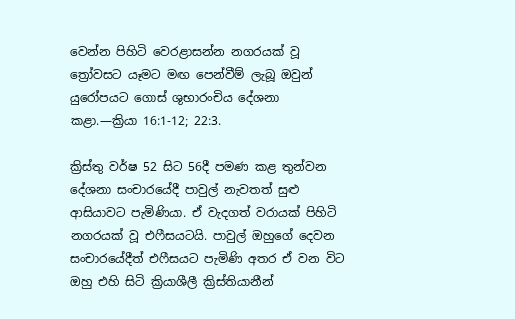වෙන්න පිහිටි වෙරළාසන්න නගරයක් වූ ත්‍රෝවසට යෑමට මඟ පෙන්වීම් ලැබූ ඔවුන් යුරෝපයට ගොස් ශුභාරංචිය දේශනා කළා.—ක්‍රියා 16:1-12; 22:3.

ක්‍රිස්තු වර්ෂ 52 සිට 56දී පමණ කළ තුන්වන දේශනා සංචාරයේදී පාවුල් නැවතත් සුළු ආසියාවට පැමිණියා. ඒ වැදගත් වරායක් පිහිටි නගරයක් වූ එෆීසයටයි. පාවුල් ඔහුගේ දෙවන සංචාරයේදීත් එෆීසයට පැමිණි අතර ඒ වන විට ඔහු එහි සිටි ක්‍රියාශීලී ක්‍රිස්තියානීන්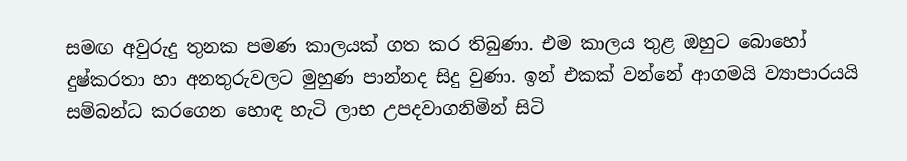සමඟ අවුරුදු තුනක පමණ කාලයක් ගත කර තිබුණා. එම කාලය තුළ ඔහුට බොහෝ දුෂ්කරතා හා අනතුරුවලට මුහුණ පාන්නද සිදු වුණා. ඉන් එකක් වන්නේ ආගමයි ව්‍යාපාරයයි සම්බන්ධ කරගෙන හොඳ හැටි ලාභ උපදවාගනිමින් සිටි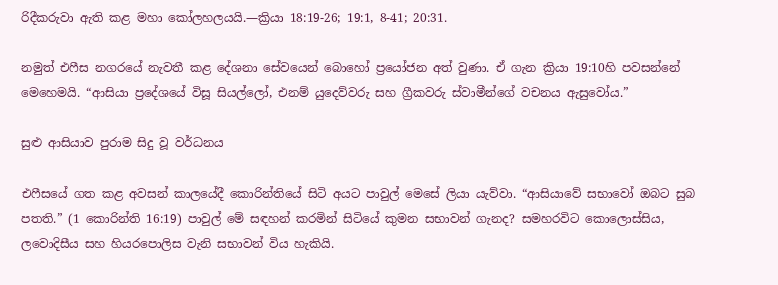රිදීකරුවා ඇති කළ මහා කෝලහලයයි.—ක්‍රියා 18:19-26; 19:1, 8-41; 20:31.

නමුත් එෆීස නගරයේ නැවතී කළ දේශනා සේවයෙන් බොහෝ ප්‍රයෝජන අත් වුණා. ඒ ගැන ක්‍රියා 19:10හි පවසන්නේ මෙහෙමයි. “ආසියා ප්‍රදේශයේ විසූ සියල්ලෝ, එනම් යුදෙව්වරු සහ ග්‍රීකවරු ස්වාමීන්ගේ වචනය ඇසුවෝය.”

සුළු ආසියාව පුරාම සිදු වූ වර්ධනය

එෆීසයේ ගත කළ අවසන් කාලයේදී කොරින්තියේ සිටි අයට පාවුල් මෙසේ ලියා යැව්වා. “ආසියාවේ සභාවෝ ඔබට සුබ පතති.” (1 කොරින්ති 16:19) පාවුල් මේ සඳහන් කරමින් සිටියේ කුමන සභාවන් ගැනද? සමහරවිට කොලොස්සිය, ලවොදිසීය සහ හියරපොලිස වැනි සභාවන් විය හැකියි.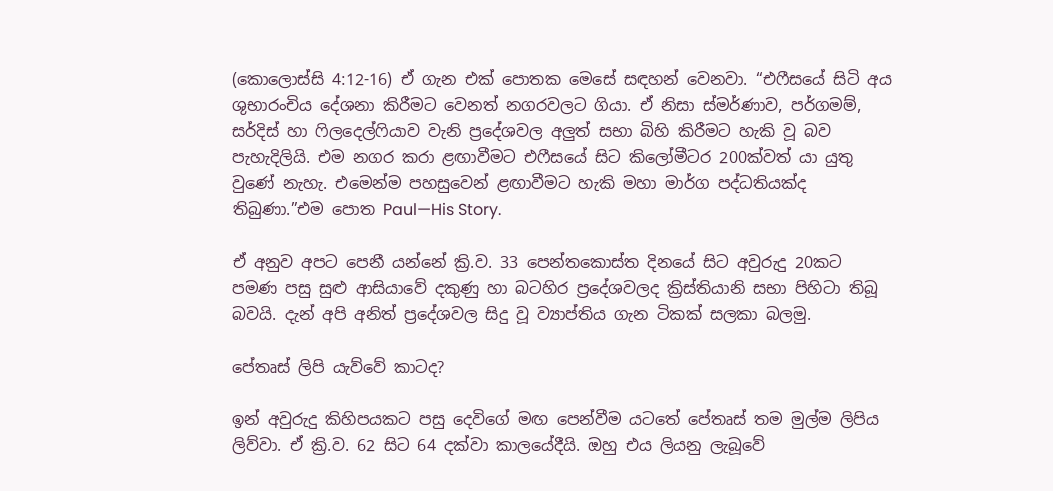(කොලොස්සි 4:12-16) ඒ ගැන එක් පොතක මෙසේ සඳහන් වෙනවා. “එෆීසයේ සිටි අය ශුභාරංචිය දේශනා කිරීමට වෙනත් නගරවලට ගියා. ඒ නිසා ස්මර්ණාව, පර්ගමම්, සර්දිස් හා ෆිලදෙල්ෆියාව වැනි ප්‍රදේශවල අලුත් සභා බිහි කිරීමට හැකි වූ බව පැහැදිලියි. එම නගර කරා ළඟාවීමට එෆීසයේ සිට කිලෝමීටර 200ක්වත් යා යුතු වුණේ නැහැ. එමෙන්ම පහසුවෙන් ළඟාවීමට හැකි මහා මාර්ග පද්ධතියක්ද තිබුණා.”එම පොත Paul—His Story.

ඒ අනුව අපට පෙනී යන්නේ ක්‍රි.ව. 33 පෙන්තකොස්ත දිනයේ සිට අවුරුදු 20කට පමණ පසු සුළු ආසියාවේ දකුණු හා බටහිර ප්‍රදේශවලද ක්‍රිස්තියානි සභා පිහිටා තිබූ බවයි. දැන් අපි අනිත් ප්‍රදේශවල සිදු වූ ව්‍යාප්තිය ගැන ටිකක් සලකා බලමු.

පේතෘස් ලිපි යැව්වේ කාටද?

ඉන් අවුරුදු කිහිපයකට පසු දෙවිගේ මඟ පෙන්වීම යටතේ පේතෘස් තම මුල්ම ලිපිය ලිව්වා. ඒ ක්‍රි.ව. 62 සිට 64 දක්වා කාලයේදීයි. ඔහු එය ලියනු ලැබූවේ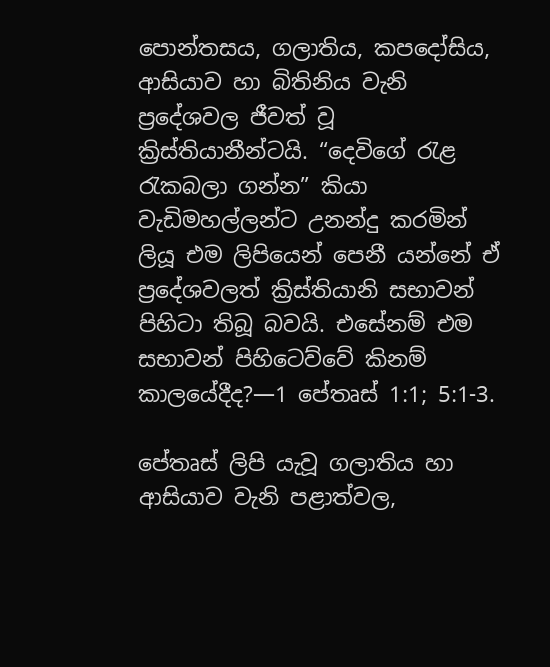පොන්තසය, ගලාතිය, කපදෝසිය, ආසියාව හා බිතිනිය වැනි ප්‍රදේශවල ජීවත් වූ ක්‍රිස්තියානීන්ටයි. “දෙවිගේ රැළ රැකබලා ගන්න” කියා වැඩිමහල්ලන්ට උනන්දු කරමින් ලියූ එම ලිපියෙන් පෙනී යන්නේ ඒ ප්‍රදේශවලත් ක්‍රිස්තියානි සභාවන් පිහිටා තිබූ බවයි. එසේනම් එම සභාවන් පිහිටෙව්වේ කිනම් කාලයේදීද?—1 පේතෘස් 1:1; 5:1-3.

පේතෘස් ලිපි යැවූ ගලාතිය හා ආසියාව වැනි පළාත්වල,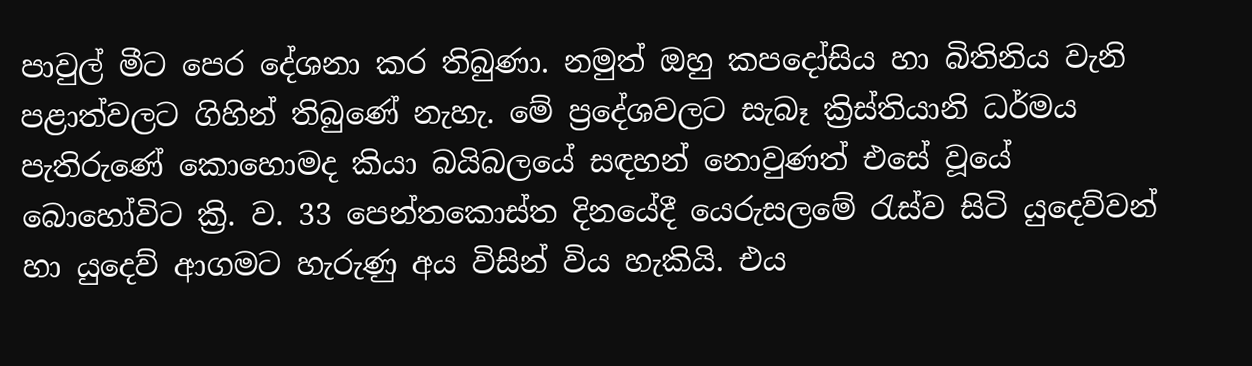පාවුල් මීට පෙර දේශනා කර තිබුණා. නමුත් ඔහු කපදෝසිය හා බිතිනිය වැනි පළාත්වලට ගිහින් තිබුණේ නැහැ. මේ ප්‍රදේශවලට සැබෑ ක්‍රිස්තියානි ධර්මය පැතිරුණේ කොහොමද කියා බයිබලයේ සඳහන් නොවුණත් එසේ වූයේ බොහෝවිට ක්‍රි. ව. 33 පෙන්තකොස්ත දිනයේදී යෙරුසලමේ රැස්ව සිටි යුදෙව්වන් හා යුදෙව් ආගමට හැරුණු අය විසින් විය හැකියි. එය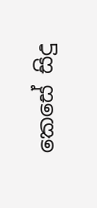කෙසේ සිදු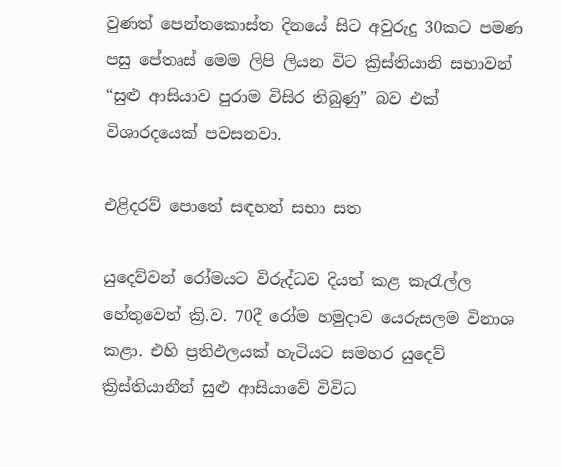වුණත් පෙන්තකොස්ත දිනයේ සිට අවුරුදු 30කට පමණ පසු පේතෘස් මෙම ලිපි ලියන විට ක්‍රිස්තියානි සභාවන් “සුළු ආසියාව පුරාම විසිර තිබුණු” බව එක් විශාරදයෙක් පවසනවා.

එළිදරව් පොතේ සඳහන් සභා සත

යුදෙව්වන් රෝමයට විරුද්ධව දියත් කළ කැරැල්ල හේතුවෙන් ක්‍රි.ව. 70දී රෝම හමුදාව යෙරුසලම විනාශ කළා. එහි ප්‍රතිඵලයක් හැටියට සමහර යුදෙව් ක්‍රිස්තියානීන් සුළු ආසියාවේ විවිධ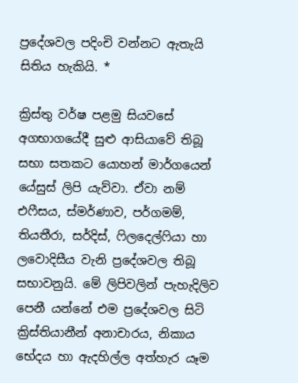ප්‍රදේශවල පදිංචි වන්නට ඇතැයි සිතිය හැකියි. *

ක්‍රිස්තු වර්ෂ පළමු සියවසේ අගභාගයේදී සුළු ආසියාවේ තිබූ සභා සතකට යොහන් මාර්ගයෙන් යේසුස් ලිපි යැව්වා. ඒවා නම් එෆීසය, ස්මර්ණාව, පර්ගමම්, තියතීරා, සර්දිස්, ෆිලදෙල්ෆියා හා ලවොදිසීය වැනි ප්‍රදේශවල තිබූ සභාවනුයි. මේ ලිපිවලින් පැහැදිලිව පෙනී යන්නේ එම ප්‍රදේශවල සිටි ක්‍රිස්තියානීන් අනාචාරය, නිකාය භේදය හා ඇදහිල්ල අත්හැර යෑම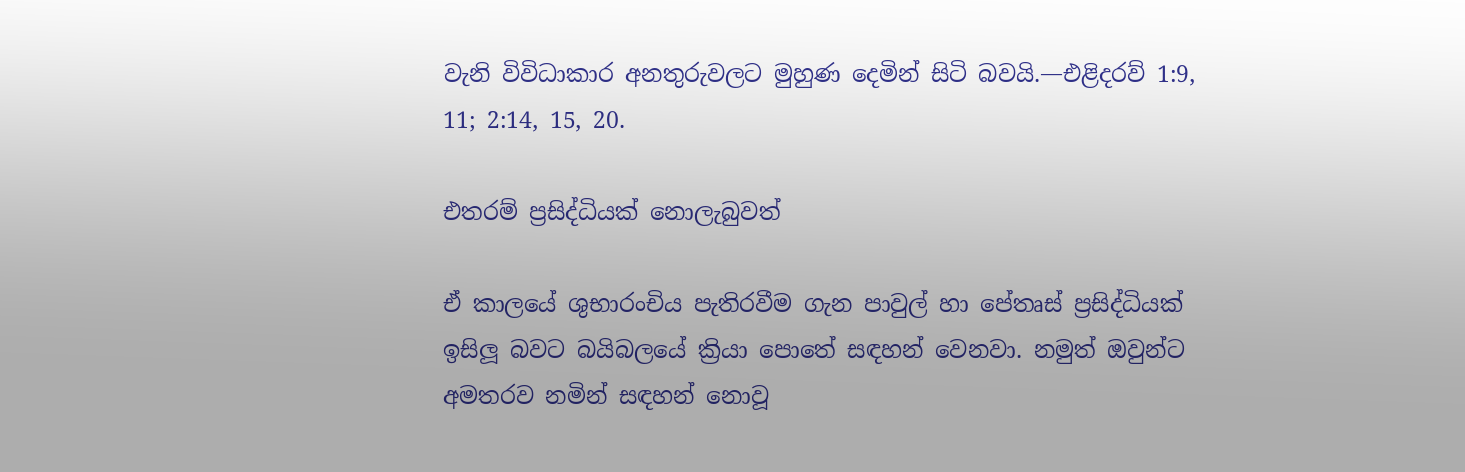වැනි විවිධාකාර අනතුරුවලට මුහුණ දෙමින් සිටි බවයි.—එළිදරව් 1:9, 11; 2:14, 15, 20.

එතරම් ප්‍රසිද්ධියක් නොලැබුවත්

ඒ කාලයේ ශුභාරංචිය පැතිරවීම ගැන පාවුල් හා පේතෘස් ප්‍රසිද්ධියක් ඉසිලූ බවට බයිබලයේ ක්‍රියා පොතේ සඳහන් වෙනවා. නමුත් ඔවුන්ට අමතරව නමින් සඳහන් නොවූ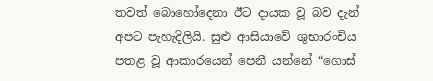තවත් බොහෝදෙනා ඊට දායක වූ බව දැන් අපට පැහැදිලියි. සුළු ආසියාවේ ශුභාරංචිය පතළ වූ ආකාරයෙන් පෙනී යන්නේ “ගොස්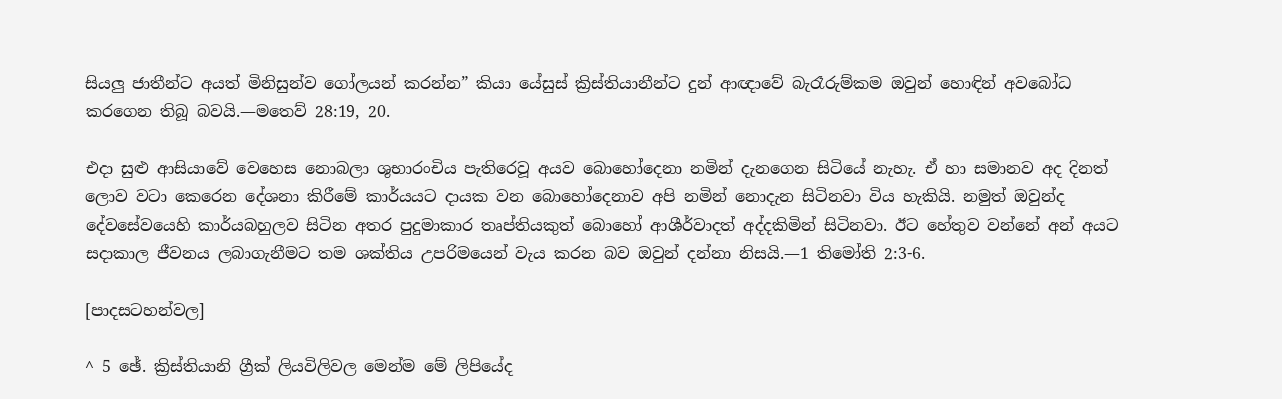සියලු ජාතීන්ට අයත් මිනිසුන්ව ගෝලයන් කරන්න” කියා යේසුස් ක්‍රිස්තියානීන්ට දුන් ආඥාවේ බැරෑරුම්කම ඔවුන් හොඳින් අවබෝධ කරගෙන තිබූ බවයි.—මතෙව් 28:19, 20.

එදා සුළු ආසියාවේ වෙහෙස නොබලා ශුභාරංචිය පැතිරෙවූ අයව බොහෝදෙනා නමින් දැනගෙන සිටියේ නැහැ. ඒ හා සමානව අද දිනත් ලොව වටා කෙරෙන දේශනා කිරීමේ කාර්යයට දායක වන බොහෝදෙනාව අපි නමින් නොදැන සිටිනවා විය හැකියි. නමුත් ඔවුන්ද දේවසේවයෙහි කාර්යබහුලව සිටින අතර පුදුමාකාර තෘප්තියකුත් බොහෝ ආශීර්වාදත් අද්දකිමින් සිටිනවා. ඊට හේතුව වන්නේ අන් අයට සදාකාල ජීවනය ලබාගැනීමට තම ශක්තිය උපරිමයෙන් වැය කරන බව ඔවුන් දන්නා නිසයි.—1 තිමෝති 2:3-6.

[පාදසටහන්වල]

^ 5 ඡේ. ක්‍රිස්තියානි ග්‍රීක් ලියවිලිවල මෙන්ම මේ ලිපියේද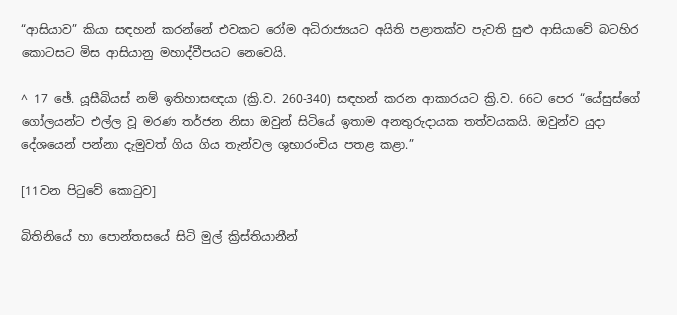“ආසියාව” කියා සඳහන් කරන්නේ එවකට රෝම අධිරාජ්‍යයට අයිති පළාතක්ව පැවති සුළු ආසියාවේ බටහිර කොටසට මිස ආසියානු මහාද්වීපයට නෙවෙයි.

^ 17 ඡේ. යූසීබියස් නම් ඉතිහාසඥයා (ක්‍රි.ව. 260-340) සඳහන් කරන ආකාරයට ක්‍රි.ව. 66ට පෙර “යේසුස්ගේ ගෝලයන්ට එල්ල වූ මරණ තර්ජන නිසා ඔවුන් සිටියේ ඉතාම අනතුරුදායක තත්වයකයි. ඔවුන්ව යුදා දේශයෙන් පන්නා දැමුවත් ගිය ගිය තැන්වල ශුභාරංචිය පතළ කළා.”

[11වන පිටුවේ කොටුව]

බිතිනියේ හා පොන්තසයේ සිටි මුල් ක්‍රිස්තියානීන්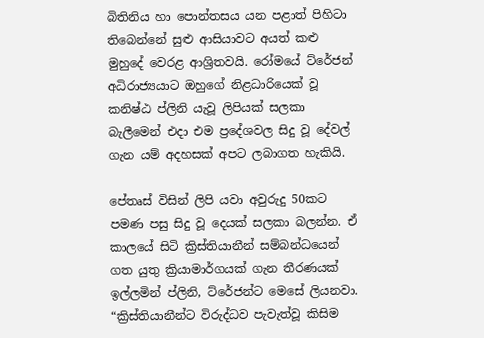බිතිනිය හා පොන්තසය යන පළාත් පිහිටා තිබෙන්නේ සුළු ආසියාවට අයත් කළු මුහුදේ වෙරළ ආශ්‍රිතවයි. රෝමයේ ට්රේජන් අධිරාජ්‍යයාට ඔහුගේ නිළධාරියෙක් වූ කනිෂ්ඨ ප්ලිනි යැවූ ලිපියක් සලකා බැලීමෙන් එදා එම ප්‍රදේශවල සිදු වූ දේවල් ගැන යම් අදහසක් අපට ලබාගත හැකියි.

පේතෘස් විසින් ලිපි යවා අවුරුදු 50කට පමණ පසු සිදු වූ දෙයක් සලකා බලන්න. ඒ කාලයේ සිටි ක්‍රිස්තියානීන් සම්බන්ධයෙන් ගත යුතු ක්‍රියාමාර්ගයක් ගැන තීරණයක් ඉල්ලමින් ප්ලිනි, ට්රේජන්ට මෙසේ ලියනවා. “ක්‍රිස්තියානීන්ට විරුද්ධව පැවැත්වූ කිසිම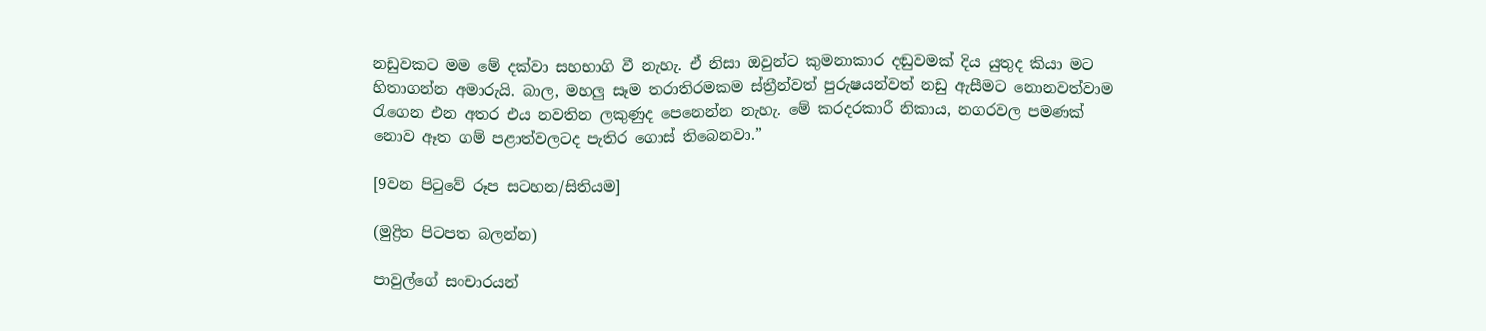නඩුවකට මම මේ දක්වා සහභාගි වී නැහැ. ඒ නිසා ඔවුන්ට කුමනාකාර දඬුවමක් දිය යුතුද කියා මට හිතාගන්න අමාරුයි. බාල, මහලු සෑම තරාතිරමකම ස්ත්‍රීන්වත් පුරුෂයන්වත් නඩු ඇසීමට නොනවත්වාම රැගෙන එන අතර එය නවතින ලකුණුද පෙනෙන්න නැහැ. මේ කරදරකාරී නිකාය, නගරවල පමණක් නොව ඈත ගම් පළාත්වලටද පැතිර ගොස් තිබෙනවා.”

[9වන පිටුවේ රූප සටහන/සිතියම]

(මුද්‍රිත පිටපත බලන්න)

පාවුල්ගේ සංචාරයන්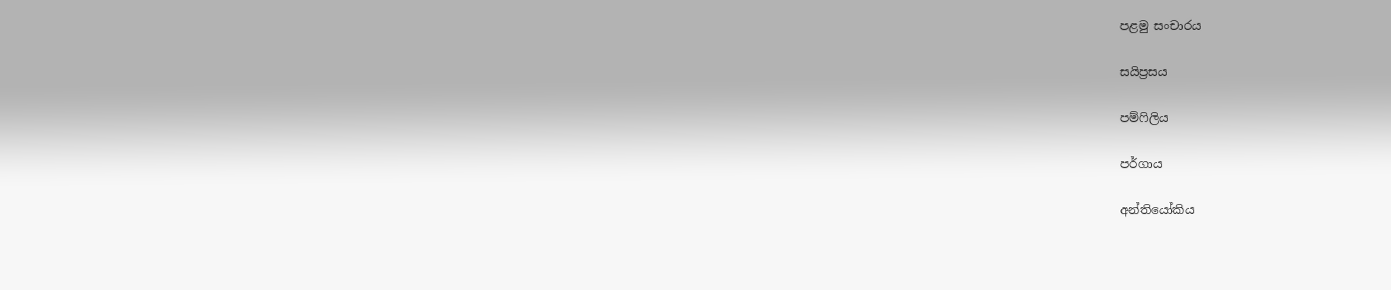පළමු සංචාරය

සයිප්‍රසය

පම්ෆිලිය

පර්ගාය

අන්තියෝකිය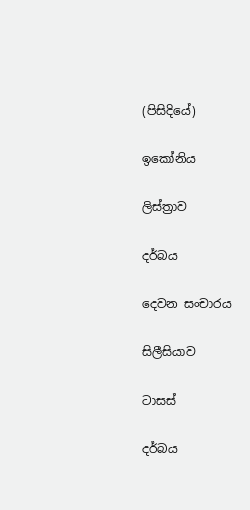(පිසිදියේ)

ඉකෝනිය

ලිස්ත්‍රාව

දර්බය

දෙවන සංචාරය

සිලීසියාව

ටාසස්

දර්බය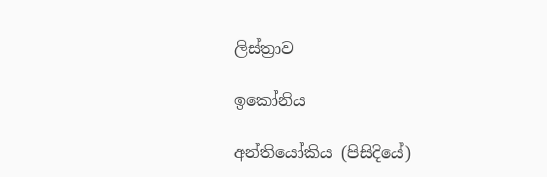ලිස්ත්‍රාව

ඉකෝනිය

අන්තියෝකිය (පිසිදියේ)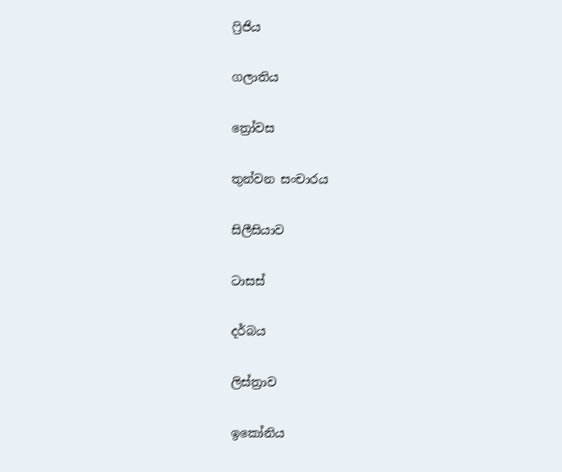ෆ්‍රිජිය

ගලාතිය

ත්‍රෝවස

තුන්වන සංචාරය

සිලීසියාව

ටාසස්

දර්බය

ලිස්ත්‍රාව

ඉකෝනිය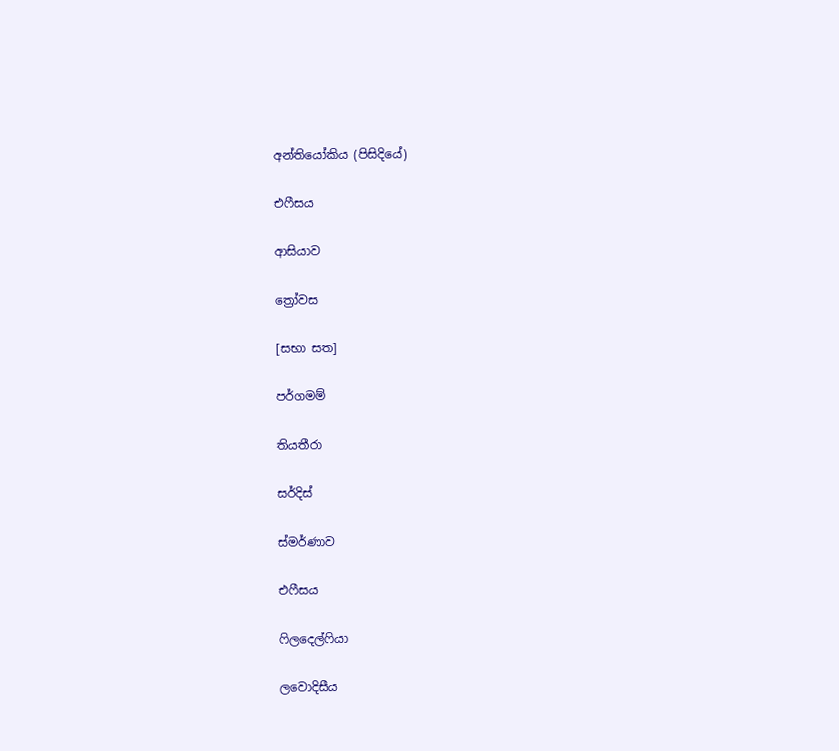අන්තියෝකිය (පිසිදියේ)

එෆීසය

ආසියාව

ත්‍රෝවස

[සභා සත]

පර්ගමම්

තියතීරා

සර්දිස්

ස්මර්ණාව

එෆීසය

ෆිලදෙල්ෆියා

ලවොදිසීය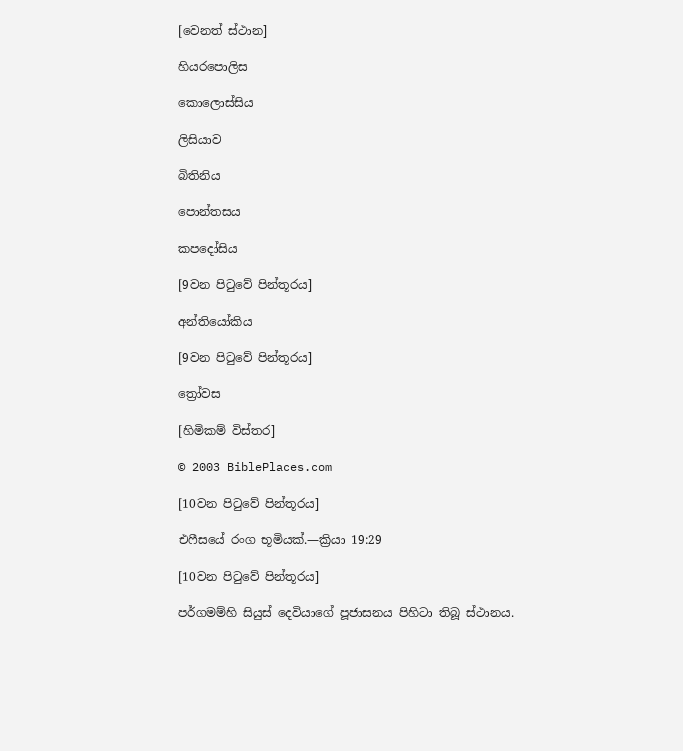[වෙනත් ස්ථාන]

හියරපොලිස

කොලොස්සිය

ලිසියාව

බිතිනිය

පොන්තසය

කපදෝසිය

[9වන පිටුවේ පින්තූරය]

අන්තියෝකිය

[9වන පිටුවේ පින්තූරය]

ත්‍රෝවස

[හිමිකම් විස්තර]

© 2003 BiblePlaces.com

[10වන පිටුවේ පින්තූරය]

එෆීසයේ රංග භූමියක්.—ක්‍රියා 19:29

[10වන පිටුවේ පින්තූරය]

පර්ගමම්හි සියුස් දෙවියාගේ පූජාසනය පිහිටා තිබූ ස්ථානය.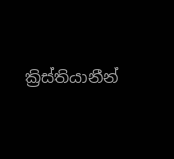ක්‍රිස්තියානීන්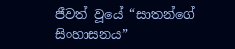ජීවත් වූයේ “සාතන්ගේ සිංහාසනය”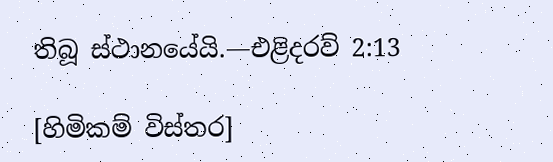තිබූ ස්ථානයේයි.—එළිදරව් 2:13

[හිමිකම් විස්තර]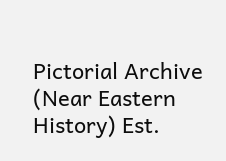Pictorial Archive (Near Eastern History) Est.